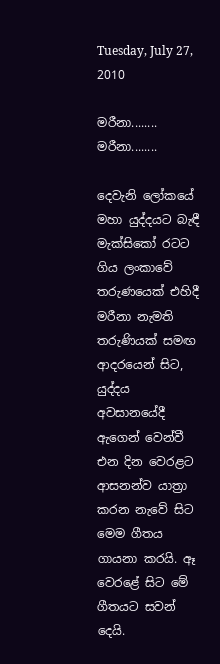Tuesday, July 27, 2010

ම‍රීනා........ ම‍රීනා........

දෙවැනි ලෝකයේ මහා යුද්දයට බැඳී මැක්සිකෝ රටට ගිය ලංකාවේ තරුණයෙක් එහිදී මරීනා නැමති තරුණියක් සමඟ ආදරයෙන් සිට, යුද්දය අවසානයේදී ඇගෙන් වෙන්වී එන දින වෙරළට ආසනන්ව යාත්‍රා කරන නැවේ සිට මෙම ගීතය ගායනා කරයි. ඈ වෙරළේ සිට මේ ගීතයට සවන් දෙයි.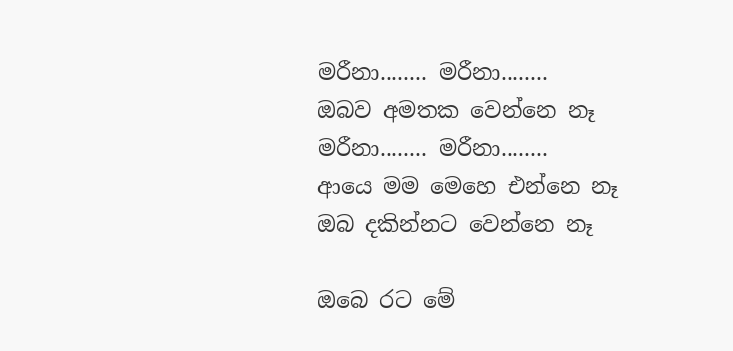ම‍රීනා........ ම‍රීනා........
ඔබව අමතක වෙන්නෙ නෑ
ම‍රීනා........ ම‍රීනා........
ආයෙ මම මෙහෙ එන්නෙ නෑ
ඔබ දකින්නට වෙන්නෙ නෑ

ඔබෙ රට මේ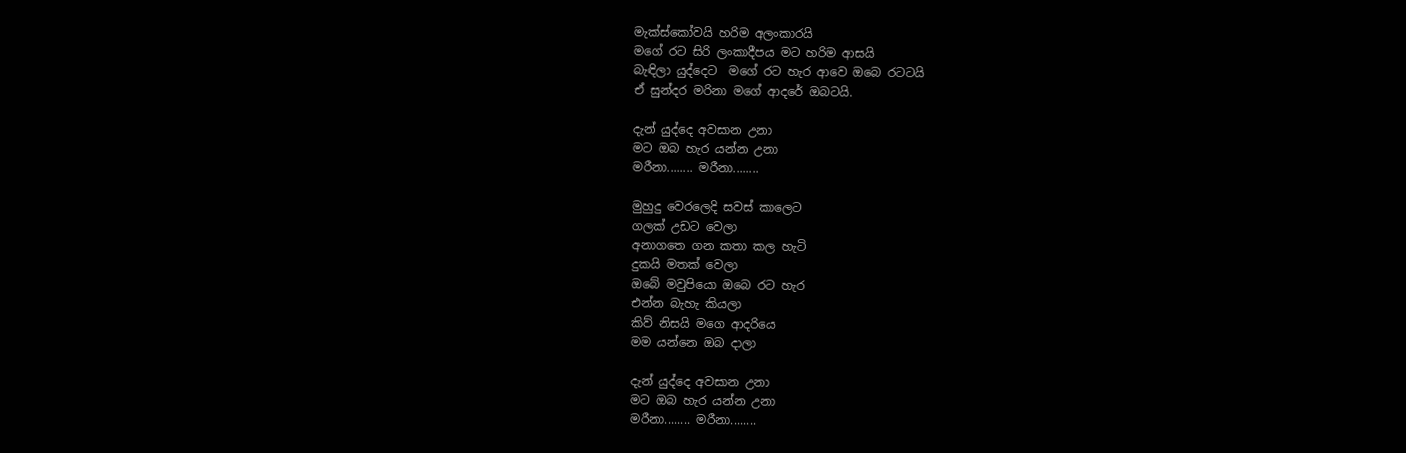මැක්ස්කෝවයි හරිම අලංකාරයි
මගේ රට සිරි ලංකාදීපය මට හරිම ආසයි
බැඳිලා යුද්දෙට  මගේ රට හැර ආවෙ ඔබෙ රටටයි
ඒ සුන්දර මරිනා මගේ ආදරේ ඔබටයි.

දැන් යුද්දෙ අවසාන උනා
මට ඔබ හැර යන්න උනා
ම‍රීනා........ ම‍රීනා........

මුහුදු වෙරලෙදි සවස් කාලෙට
ගලක් උඩට වෙලා
අනාගතෙ ගන කතා කල හැටි
දුකයි මතක් වෙලා
ඔබේ මවුපියො ඔබෙ රට හැර
එන්න බැහැ කියලා
කිව් නිසයි මගෙ ආදරියෙ
මම යන්නෙ ඔබ දාලා

දැන් යුද්දෙ අවසාන උනා
මට ඔබ හැර යන්න උනා
ම‍රීනා........ ම‍රීනා........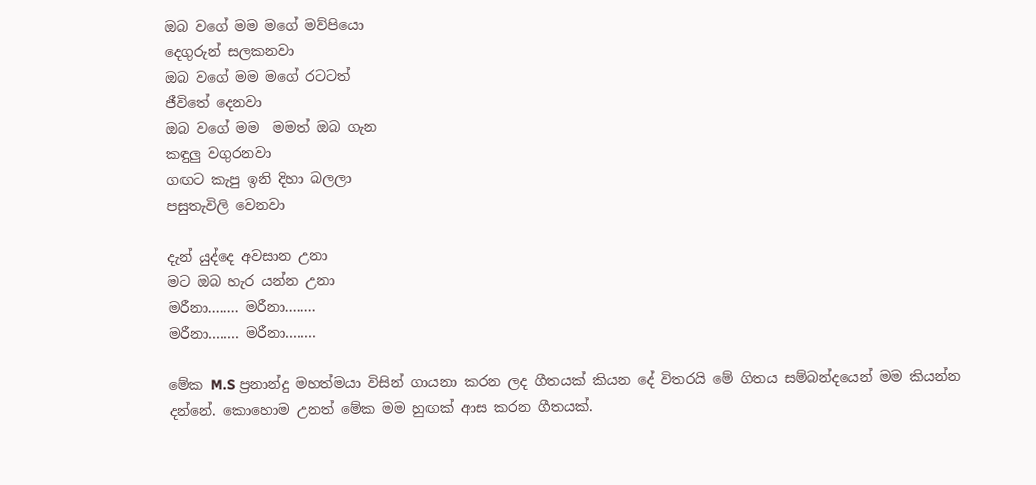ඔබ වගේ මම මගේ මව්පියො
දෙගුරුන් සලකනවා
ඔබ වගේ මම මගේ රටටත්
ජීවිතේ දෙනවා
ඔබ වගේ මම  මමත් ඔබ ගැන
කඳුලු වගුරනවා
ගඟට කැපු ඉනි දිහා බලලා
පසුතැවිලි වෙනවා

දැන් යුද්දෙ අවසාන උනා
මට ඔබ හැර යන්න උනා
ම‍රීනා........ ම‍රීනා........
ම‍රීනා........ ම‍රීනා........

මේක M.S ප්‍රනාන්දු මහත්මයා විසින් ගායනා කරන ලද ගීතයක් කියන දේ විතරයි මේ ගිතය සම්බන්දයෙන් මම කියන්න දන්නේ. කොහොම උනත් මේක මම හුඟක් ආස කරන ගීතයක්.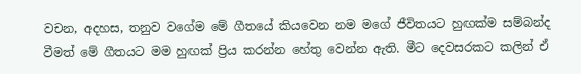වචන, අදහස, තනුව වගේම මේ ගීතයේ කියවෙන නම මගේ ජීවිතයට හුඟක්ම සම්බන්ද වීමත් මේ ගීතයට මම හුඟක් ප්‍රිය කරන්න හේතු වෙන්න ඇති. මීට දෙවසරකට කලින් ඒ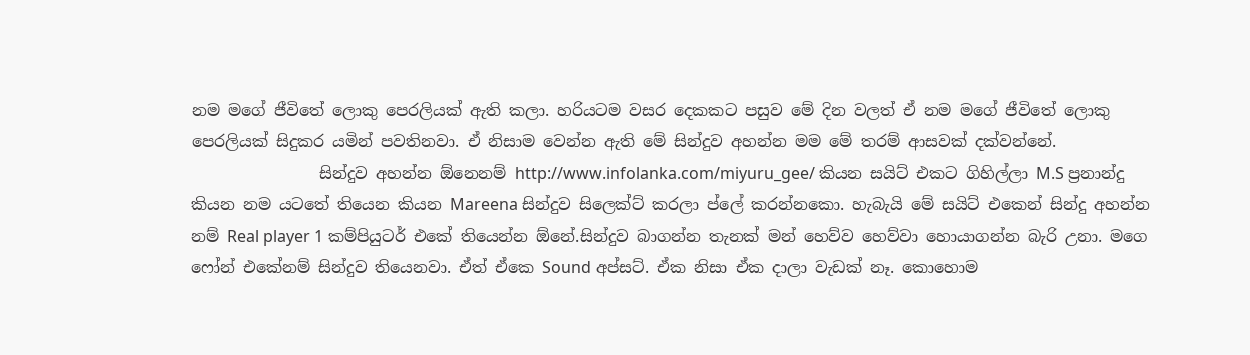නම මගේ ජීවිතේ ලොකු පෙරලියක් ඇති කලා. හරියටම වසර දෙකකට පසුව මේ දින වලත් ඒ නම මගේ ජීවිතේ ලොකු පෙරලියක් සිදුකර යමින් පවතිනවා. ඒ නිසාම වෙන්න ඇති මේ සින්දුව අහන්න මම මේ තරම් ආසවක් දක්වන්නේ.
                සින්දුව අහන්න ඕනෙනම් http://www.infolanka.com/miyuru_gee/ කියන සයිට් එකට ගිහිල්ලා M.S ප්‍රනාන්දු කියන නම යටතේ තියෙන කියන Mareena සින්දුව සිලෙක්ට් කරලා ප්ලේ කරන්නකො. හැබැයි මේ සයිට් එකෙන් සින්දු අහන්න නම් Real player 1 කම්පියුටර් එකේ තියෙන්න ඕනේ.සින්දුව බාගන්න තැනක් මන් හෙව්ව හෙව්වා හොයාගන්න බැරි උනා. මගෙ ෆෝන් එකේනම් සින්දුව තියෙනවා. ඒත් ඒකෙ Sound අප්සට්. ඒක නිසා ඒක දාලා වැඩක් නෑ. කොහොම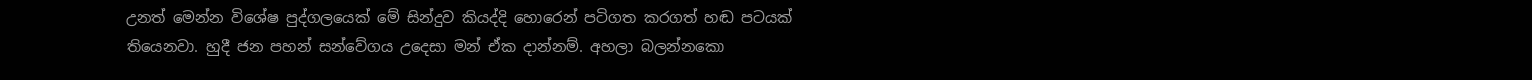උනත් මෙන්න විශේෂ පුද්ගලයෙක් මේ සින්දුව කියද්දි හොරෙන් පටිගත කරගත් හඬ පටයක් තියෙනවා. හුදී ජන පහන් සන්වේගය උදෙසා මන් ඒක දාන්නම්. අහලා බලන්නකො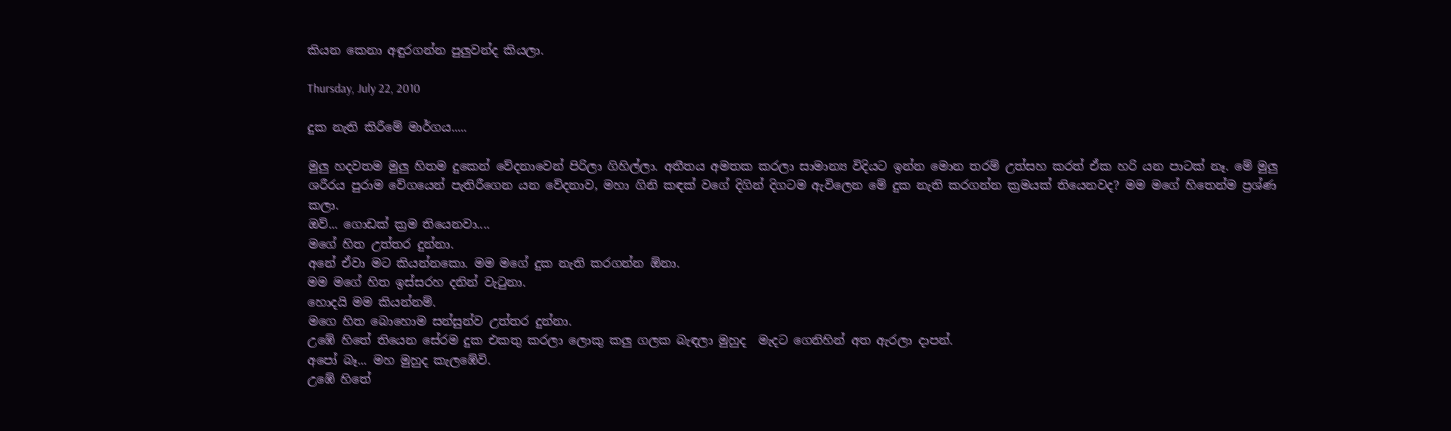කියන කෙනා අඳුරගන්න පුලුවන්ද කියලා.

Thursday, July 22, 2010

දුක නැති කිරීමේ මාර්ගය.....

මුලු හදවතම මුලු හිතම දුකෙන් වේදනාවෙන් පිරිලා ගිහිල්ලා. අතීතය අමතක කරලා සාමාන්‍ය විදියට ඉන්න මොන තරම් උත්සහ කරත් ඒක හරි යන පාටක් නෑ. මේ මුලු ශරීරය පුරාම වේගයෙන් පැතිරීගෙන යන වේදනාව, මහා ගිනි කඳක් වගේ දිගින් දිගටම ඇවිලෙන මේ දුක නැති කරගන්න ක්‍රමයක් තියෙනවද? මම මගේ හිතෙන්ම ප්‍රශ්ණ කලා.
ඔව්... ගොඩක් ක්‍රම තියෙනවා....
මගේ හිත උත්තර දුන්නා.
අනේ ඒවා මට කියන්නකො. මම මගේ දුක නැති කරගන්න ඕනා.
මම මගේ හිත ඉස්සරහ දනින් වැටුනා.
හොදයි මම කියන්නම්.
මගෙ හිත බොහොම සන්සුන්ව උත්තර දුන්නා.
උඹේ හිතේ තියෙන සේරම දුක එකතු කරලා ලොකු කලු ගලක බැඳලා මුහුද  මැදට ගෙනිහින් අත ඇරලා දාපන්.
අපෝ බෑ... මහ මුහුද කැලඹේවි.
උඹේ හිතේ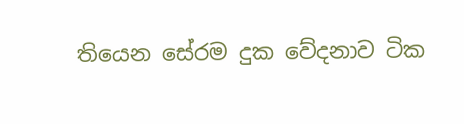තියෙන සේරම දුක වේදනාව ටික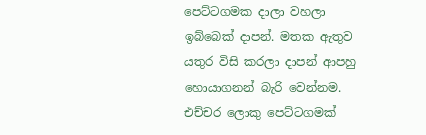පෙට්ටගමක දාලා වහලා ඉබ්බෙක් දාපන්. මතක ඇතුව යතුර විසි කරලා දාපන් ආපහු හොයාගනන් බැරි වෙන්නම.
එච්චර ලොකු පෙට්ටගමක්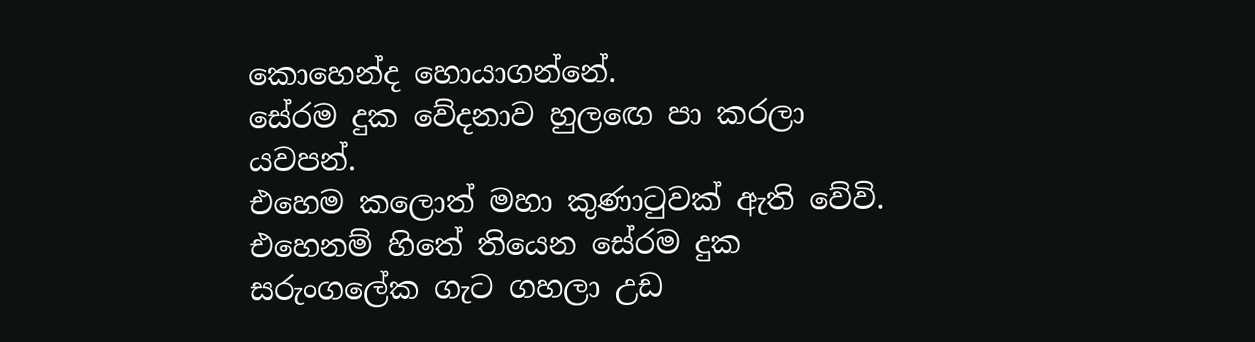කොහෙන්ද හොයාගන්නේ.
සේරම දුක වේදනාව හුලඟෙ පා කරලා යවපන්.
එහෙම කලොත් මහා කුණාටුවක් ඇති වේවි.
එහෙනම් හිතේ තියෙන සේරම දුක සරුංගලේක ගැට ගහලා උඩ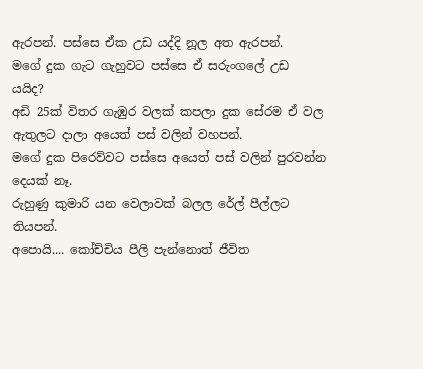ඇරපන්. පස්සෙ ඒක උඩ යද්දි නූල අත ඇරපන්.
මගේ දුක ගැට ගැහුවට පස්සෙ ඒ සරුංගලේ උඩ යයිද?
අඩි 25ක් විතර ගැඹුර වලක් කපලා දුක සේරම ඒ වල ඇතුලට දාලා අයෙත් පස් වලින් වහපන්.
මගේ දුක පිරෙව්වට පස්සෙ අයෙත් පස් වලින් පුරවන්න දෙයක් නෑ.
රුහුණු කුමාරි යන වෙලාවක් බලල රේල් පීල්ලට තියපන්.
අපොයි.... කෝච්චිය පීලි පැන්නොත් ජීවිත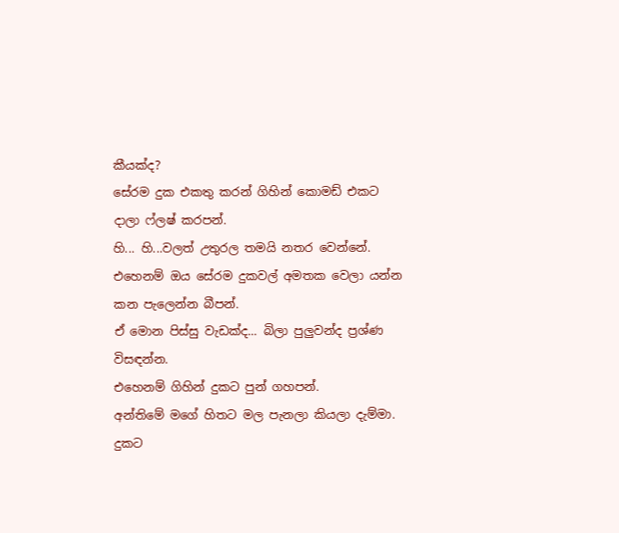කීයක්ද?
සේරම දුක එකතු කරන් ගිහින් කොමඩ් එකට දාලා ෆ්ලෂ් කරපන්.
හි... හි...වලත් උතුරල තමයි නතර වෙන්නේ.
එහෙනම් ඔය සේරම දුකවල් අමතක වෙලා යන්න කන පැලෙන්න බීපන්.
ඒ මොන පිස්සු වැඩක්ද... බිලා පුලුවන්ද ප්‍රශ්ණ විසඳන්න.
එහෙනම් ගිහින් දුකට පුන් ගහපන්.
අන්තිමේ මගේ හිතට මල පැනලා කියලා දැම්මා.
දුකට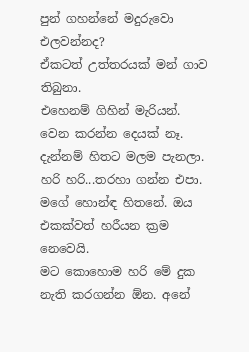පුන් ගහන්නේ මදුරුවො එලවන්නද?
ඒකටත් උත්තරයක් මන් ගාව තිබුනා.
එහෙනම් ගිහින් මැරියන්. වෙන කරන්න දෙයක් නෑ.
දැන්නම් හිතට මලම පැනලා.
හරි හරි...තරහා ගන්න එපා. මගේ හොන්ඳ හිතනේ. ඔය එකක්වත් හරීයන ක්‍රම නෙවෙයි.
මට කොහොම හරි මේ දුක නැති කරගන්න ඕන. අනේ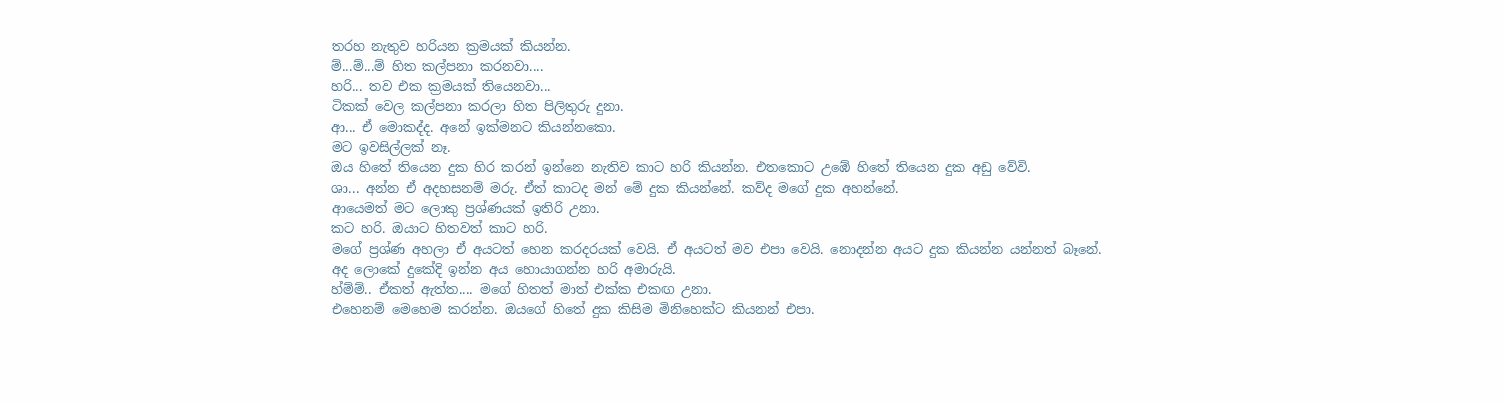තරහ නැතුව හරියන ක්‍රමයක් කියන්න.
ම්...ම්...ම් හිත කල්පනා කරනවා....
හරි... තව එක ක්‍රමයක් තියෙනවා...
ටිකක් වෙල කල්පනා කරලා හිත පිලිතුරු දුනා.
ආ... ඒ මොකද්ද. අනේ ඉක්මනට කියන්නකො.
මට ඉවසිල්ලක් නෑ.
ඔය හිතේ තියෙන දුක හිර කරන් ඉන්නෙ නැතිව කාට හරි කියන්න. එතකොට උඹේ හිතේ තියෙන දුක අඩු වේවි.
ශා... අන්න ඒ අදහසනම් මරු. ඒත් කාටද මන් මේ දුක කියන්නේ. කව්ද මගේ දුක අහන්නේ.
ආයෙමත් මට ලොකු ප්‍රශ්ණයක් ඉතිරි උනා.
කට හරි. ඔයාට හිතවත් කාට හරි.
මගේ ප්‍රශ්ණ අහලා ඒ අයටත් හෙන කරදරයක් වෙයි. ඒ අයටත් මව එපා වෙයි. නොදන්න අයට දුක කියන්න යන්නත් බෑනේ.
අද ලොකේ දුකේදි ඉන්න අය හොයාගන්න හරි අමාරුයි.
හ්ම්ම්.. ඒකත් ඇත්ත.... මගේ හිතත් මාත් එක්ක එකඟ උනා.
එහෙනම් මෙහෙම කරන්න. ඔයගේ හිතේ දුක කිසිම මිනිහෙක්ට කියනන් එපා.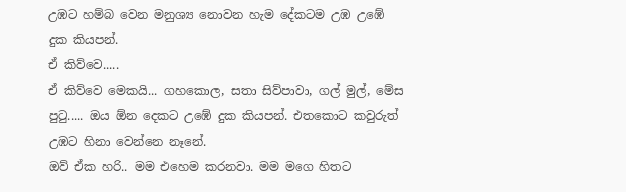උඹට හම්බ වෙන මනුශ්‍ය නොවන හැම දේකටම උඹ උඹේ දුක කියපන්.
ඒ කිව්වෙ.....
ඒ කිව්වෙ මෙකයි... ගහකොල, සතා සිව්පාවා, ගල් මුල්, මේස පුටු..... ඔය ඕන දෙකට උඹේ දුක කියපන්. එතකොට කවුරුත් උඹට හිනා වෙන්නෙ නෑනේ.
ඔව් ඒක හරි.. මම එහෙම කරනවා. මම මගෙ හිතට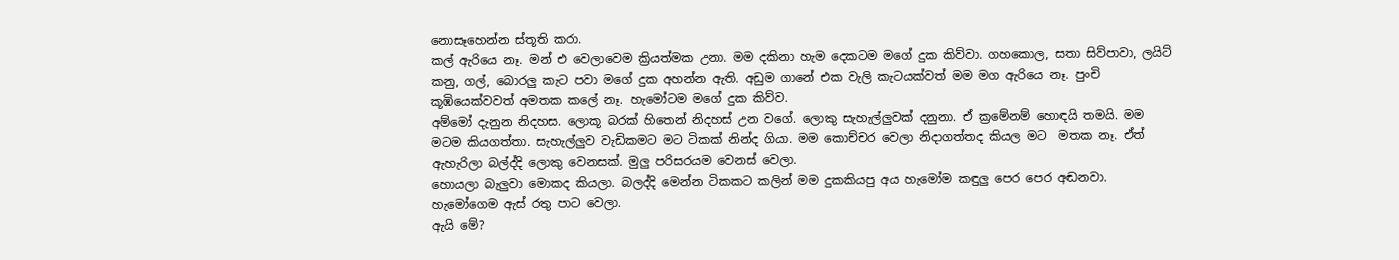නොසෑහෙන්න ස්තූති කරා.
කල් ඇරියෙ නෑ. මන් එ වෙලාවෙම ක්‍රියත්මක උනා. මම දකිනා හැම දෙකටම මගේ දුක කිව්වා. ගහකොල, සතා සිව්පාවා, ලයිට් කනු, ගල්, බොරලු කැට පවා මගේ දුක අහන්න ඇති. අඩුම ගානේ එක වැලි කැටයක්වත් මම මග ඇරියෙ නෑ. පුංචි කූඹියෙක්වවත් අමතක කලේ නෑ. හැමෝටම මගේ දුක කිව්ව.
අම්මෝ දැනුන නිදහස. ලොකූ බරක් හිතෙන් නිදහස් උන වගේ. ලොකු සැහැල්ලුවක් දනුනා. ඒ ක්‍රමේනම් හොඳයි තමයි. මම මටම කියගත්තා. සැහැල්ලුව වැඩිකමට මට ටිකක් නින්ද ගියා. මම කොච්චර වෙලා නිදාගත්තද කියල මට  මතක නෑ. ඒත් ඇහැරිලා බල්ද්දි ලොකු වෙනසක්. මුලු පරිසරයම වෙනස් වෙලා.
හොයලා බැලුවා මොකද කියලා. බලද්දි මෙන්න ටිකකට කලින් මම දුකකියපු අය හැමෝම කඳුලු පෙර පෙර අඬනවා. හැමෝගෙම ඇස් රතු පාට වෙලා.
ඇයි මේ?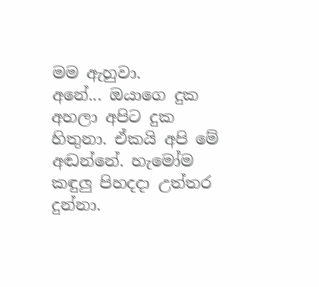මම ඇහුවා.
අනේ... ඔයාගෙ දුක අහලා අපිට දුක හිතුනා. ඒකයි අපි මේ අඬන්නේ. හැමෝම කඳුලු පිහදදා උත්තර දුන්නා.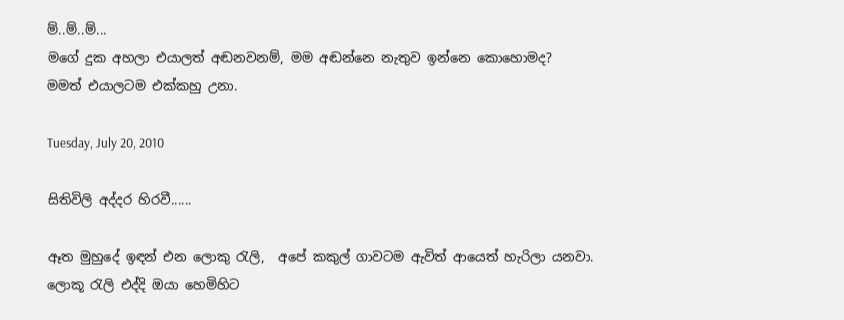ම්..ම්..ම්...
මගේ දුක අහලා එයාලත් අඬනවනම්, මම අඬන්නෙ නැතුව ඉන්නෙ කොහොමද?
මමත් එයාලටම එක්කහු උනා.

Tuesday, July 20, 2010

සිතිවිලි අද්දර හිරවී......

ඈත මුහුදේ ඉඳන් එන ලොකු රැලි,  අපේ කකුල් ගාවටම ඇවිත් ආයෙත් හැරිලා යනවා.
ලොකූ රැලි එද්දි ඔයා හෙමිහිට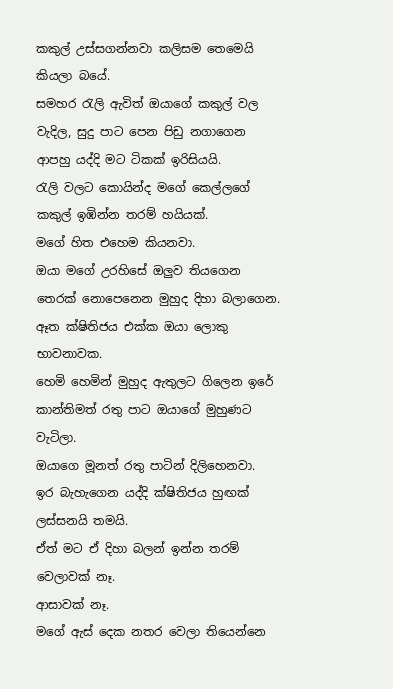කකුල් උස්සගන්නවා කලිසම තෙමෙයි කියලා බයේ.
සමහර රැලි ඇවිත් ඔයාගේ කකුල් වල වැදිල, සුදු පාට පෙන පිඩු නගාගෙන ආපහු යද්දි මට ටිකක් ඉරිසියයි.
රැලි වලට කොයින්ද මගේ කෙල්ලගේ කකුල් ඉඹින්න තරම් හයියක්.
මගේ හිත එහෙම කියනවා.
ඔයා මගේ උරහිසේ ඔලුව තියගෙන තෙරක් නොපෙනෙන මුහුද දිහා බලාගෙන.
ඈත ක්ෂිතිජය එක්ක ඔයා ලොකු භාවනාවක.
හෙමි හෙමින් මුහුද ඇතුලට ගිලෙන ඉරේ කාන්තිමත් රතු පාට ඔයාගේ මුහුණට වැටිලා.
ඔයාගෙ මූනත් රතු පාටින් දිලිහෙනවා.
ඉර බැහැගෙන යද්දි ක්ෂිතිජය හුඟක් ලස්සනයි තමයි.
ඒත් මට ඒ දිහා බලන් ඉන්න තරම් වෙලාවක් නෑ.
ආසාවක් නෑ.
මගේ ඇස් දෙක නතර වෙලා තියෙන්නෙ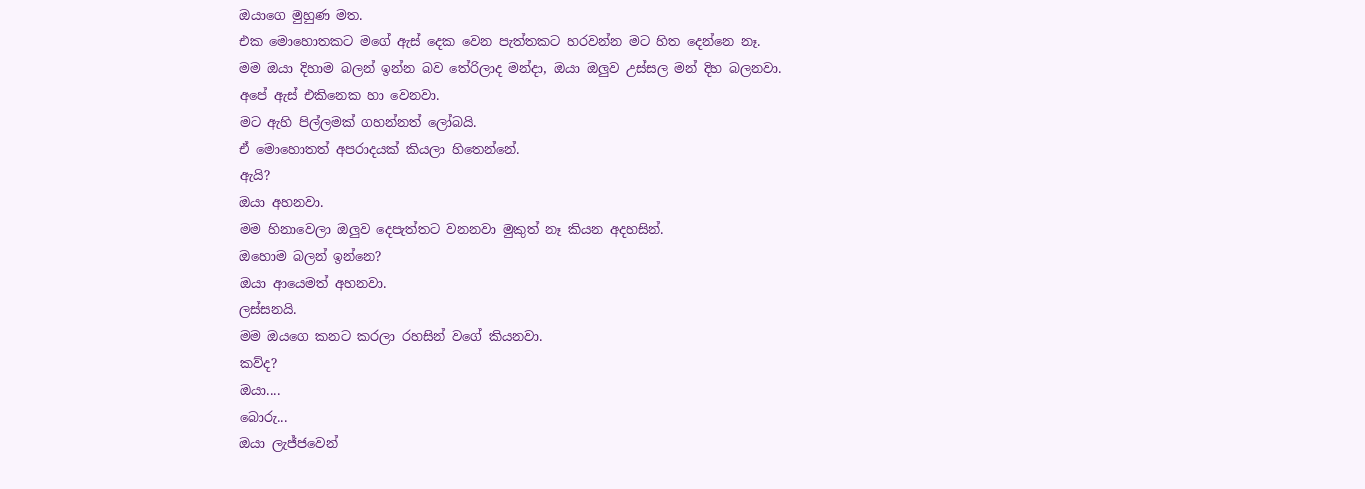ඔයාගෙ මුහුණ මත.
එක මොහොතකට මගේ ඇස් දෙක වෙන පැත්තකට හරවන්න මට හිත දෙන්නෙ නෑ.
මම ඔයා දිහාම බලන් ඉන්න බව තේරිලාද මන්දා, ඔයා ඔලුව උස්සල මන් දිහ බලනවා.
අපේ ඇස් එකිනෙක හා වෙනවා.
මට ඇහි පිල්ලමක් ගහන්නත් ලෝබයි.
ඒ මොහොතත් අපරාදයක් කියලා හිතෙන්නේ.
ඇයි?
ඔයා අහනවා.
මම හිනාවෙලා ඔලුව දෙපැත්තට වනනවා මුකුත් නෑ කියන අදහසින්.
ඔහොම බලන් ඉන්නෙ?
ඔයා ආයෙමත් අහනවා.
ලස්සනයි.
මම ඔයගෙ කනට කරලා රහසින් වගේ කියනවා.
කව්ද?
ඔයා....
බොරු...
ඔයා ලැජ්ජවෙන්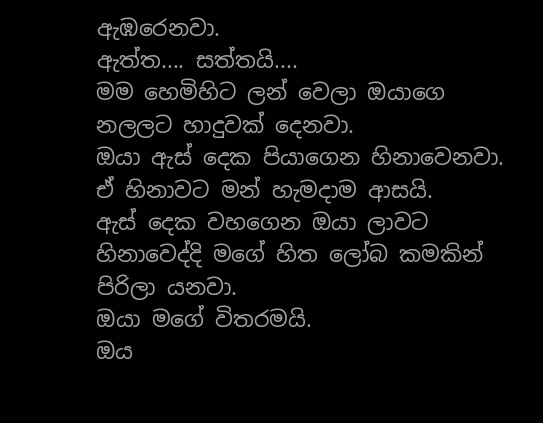ඇඹරෙනවා.
ඇත්ත.... සත්තයි....
මම හෙමිහිට ලන් වෙලා ඔයාගෙ නලලට හාදුවක් දෙනවා.
ඔයා ඇස් දෙක පියාගෙන හිනාවෙනවා.
ඒ හිනාවට මන් හැමදාම ආසයි.
ඇස් දෙක වහගෙන ඔයා ලාවට හිනාවෙද්දි මගේ හිත ලෝබ කමකින් පිරිලා යනවා.
ඔයා මගේ විතරමයි.
ඔය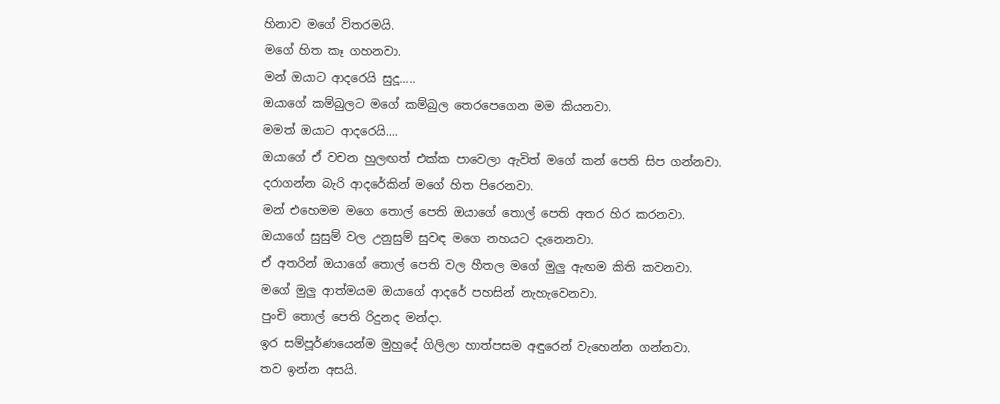හිනාව මගේ විතරමයි.
මගේ හිත කෑ ගහනවා.
මන් ඔයාට ආදරෙයි සුදූ.....
ඔයාගේ කම්බුලට මගේ කම්බුල තෙරපෙගෙන මම කියනවා.
මමත් ඔයාට ආදරෙයි....
ඔයාගේ ඒ වචන හුලඟත් එක්ක පාවෙලා ඇවිත් මගේ කන් පෙති සිප ගන්නවා.
දරාගන්න බැරි ආදරේකින් මගේ හිත පිරෙනවා.
මන් එහෙමම මගෙ තොල් පෙති ඔයාගේ තොල් පෙති අතර හිර කරනවා.
ඔයාගේ සුසුම් වල උනුසුම් සුවඳ මගෙ නහයට දැනෙනවා.
ඒ අතරින් ඔයාගේ තොල් පෙති වල හීතල මගේ මුලු ඇඟම කිති කවනවා.
මගේ මුලු ආත්මයම ඔයාගේ ආදරේ පහසින් නැහැවෙනවා.
පුංචි තොල් පෙති රිදුනද මන්දා.
ඉර සම්පූර්ණයෙන්ම මුහුදේ ගිලිලා හාත්පසම අඳුරෙන් වැහෙන්න ගන්නවා.
තව ඉන්න අසයි.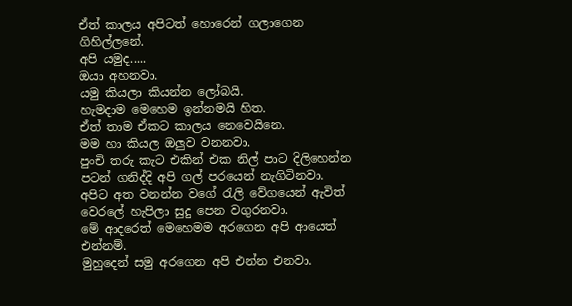ඒත් කාලය අපිටත් හොරෙන් ගලාගෙන ගිහිල්ලනේ.
අපි යමුද.....
ඔයා අහනවා.
යමු කියලා කියන්න ලෝබයි.
හැමදාම මෙහෙම ඉන්නමයි හිත.
ඒත් තාම ඒකට කාලය නෙවෙයිනෙ.
මම හා කියල ඔලුව වනනවා.
පුංචි තරු කැට එකින් එක නිල් පාට දිලිහෙන්න පටන් ගනිද්දි අපි ගල් පරයෙන් නැගිටිනවා.
අපිට අත වනන්න වගේ රැලි වේගයෙන් ඇවිත් වෙරලේ හැපිලා සුදු පෙන වගුරනවා.
මේ ආදරෙත් මෙහෙමම අරගෙන අපි ආයෙත් එන්නම්.
මුහුදෙන් සමු අරගෙන අපි එන්න එනවා.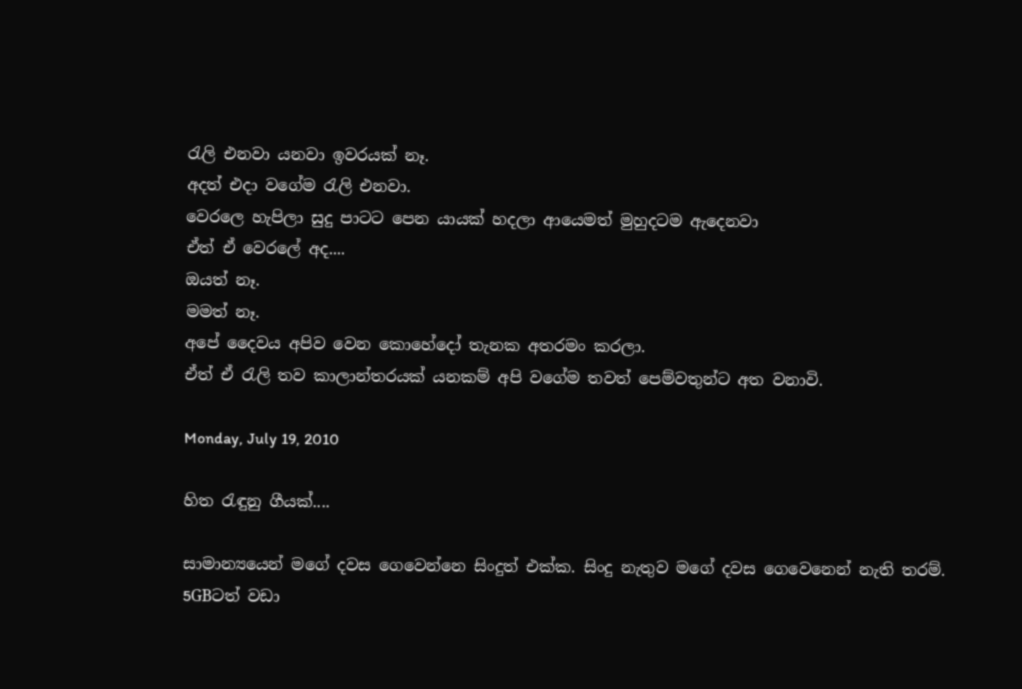රැලි එනවා යනවා ඉවරයක් නෑ.
අදත් එදා වගේම රැලි එනවා.
වෙරලෙ හැපිලා සුදු පාටට පෙන යායක් හදලා ආයෙමත් මුහුදටම ඇදෙනවා
ඒත් ඒ වෙරලේ අද....
ඔයත් නෑ.
මමත් නෑ.
අපේ දෛවය අපිව වෙන කොහේදෝ තැනක අතරමං කරලා.
ඒත් ඒ රැලි තව කාලාන්තරයක් යනකම් අපි වගේම තවත් පෙම්වතුන්ට අත වනාවි.

Monday, July 19, 2010

හිත රැඳුනු ගීයක්....

සාමාන්‍යයෙන් මගේ දවස ගෙවෙන්නෙ සිංදුත් එක්ක. සිංදු නැතුව මගේ දවස ගෙවෙනෙන් නැති තරම්. 5GBටත් වඩා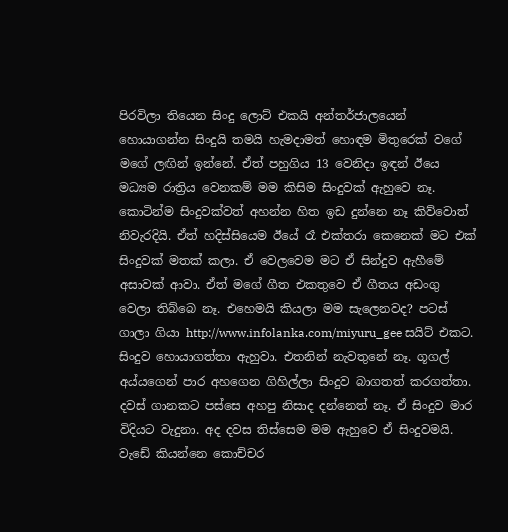පිරවිලා තියෙන සිංදු ලොට් එකයි අන්තර්ජාලයෙන් හොයාගන්න සිංදුයි තමයි හැමදාමත් හොඳම මිතුරෙක් වගේ මගේ ලඟින් ඉන්නේ. ඒත් පහුගිය 13 වෙනිදා ඉඳන් ඊයෙ මධ්‍යම රාත්‍රිය වෙනකම් මම කිසිම සිංදුවක් ඇහුවෙ නෑ. කොටින්ම සිංදුවක්වත් අහන්න හිත ඉඩ දුන්නෙ නෑ කිව්වොත් නිවැරදියි. ඒත් හදිස්සියෙම ඊයේ රෑ එක්තරා කෙනෙක් මට එක් සිංදුවක් මතක් කලා. ඒ වෙලවෙම මට ඒ සින්දුව ඇහීමේ අසාවක් ආවා. ඒත් මගේ ගීත එකතුවෙ ඒ ගීතය අඩංගු වෙලා තිබ්බෙ නෑ. එහෙමයි කියලා මම සැලෙනවද? පටස් ගාලා ගියා http://www.infolanka.com/miyuru_gee සයිට් එකට. සිංදුව හොයාගත්තා ඇහුවා. එතනින් නැවතුනේ නෑ. ගූගල් අය්යගෙන් පාර අහගෙන ගිහිල්ලා සිංදුව බාගතත් කරගත්තා. දවස් ගානකට පස්සෙ අහපු නිසාද දන්නෙත් නෑ. ඒ සිංදුව මාර විදියට වැදුනා. අද දවස තිස්සෙම මම ඇහුවෙ ඒ සිංදුවමයි. වැඩේ කියන්නෙ කොච්චර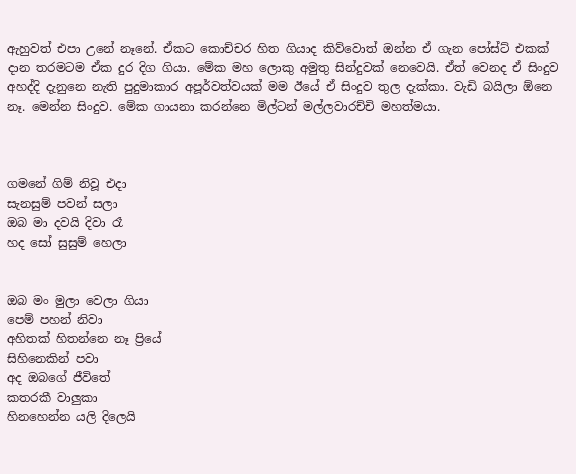ඇහුවත් එපා උනේ නෑනේ. ඒකට කොච්චර හිත ගියාද කිව්වොත් ඔන්න ඒ ගැන පෝස්ට් එකක් දාන තරමටම ඒක දුර දිග ගියා. මේක මහ ලොකු අමුතු සින්දුවක් නෙවෙයි. ඒත් වෙනද ඒ සිංදුව අහද්දි දැනුනෙ නැති පුදුමාකාර අපූර්වත්වයක් මම ඊයේ ඒ සිංදුව තුල දැක්කා. වැඩි බයිලා ඕනෙ නෑ. මෙන්න සිංදුව. මේක ගායනා කරන්නෙ මිල්ටන් මල්ලවාරච්චි මහත්මයා.



ගමනේ ගිම් නිවූ එදා
සැනසුම් පවන් සලා
ඔබ මා දවයි දිවා රෑ
හද සෝ සුසුම් හෙලා


ඔබ මං මුලා වෙලා ගියා
පෙම් පහන් නිවා
අහිතක් හිතන්නෙ නෑ ප්‍රියේ
සිහිනෙකින් පවා
අද ඔබගේ ජීවිතේ
කතරකී වාලුකා
හිනහෙන්න යලි දිලෙයි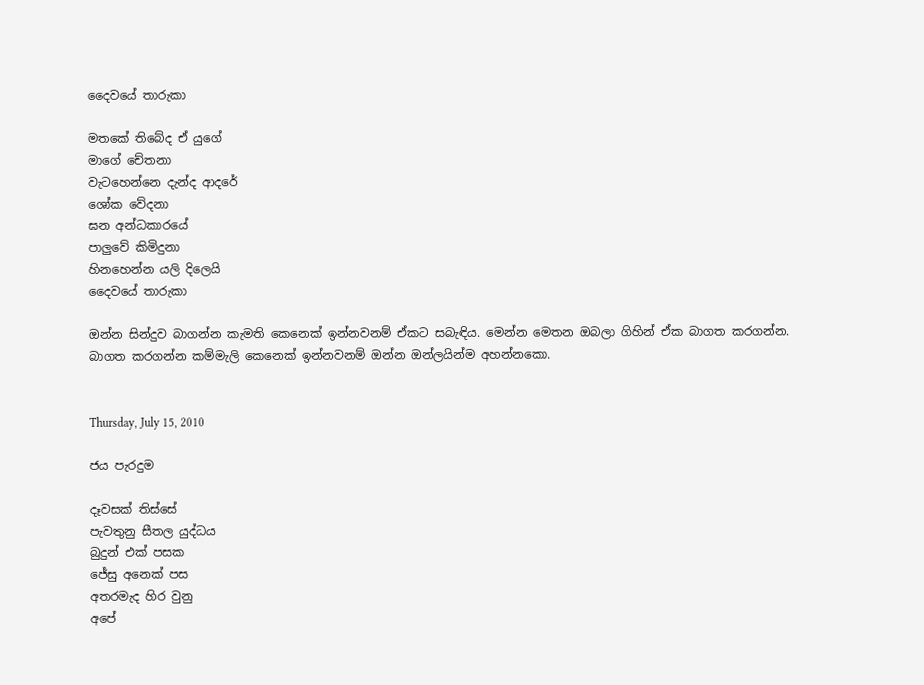දෛවයේ තාරුකා

මතකේ තිබේද ඒ යුගේ
මාගේ චේතනා
වැටහෙන්නෙ දැන්ද ආදරේ
ශෝක වේදනා
ඝන අන්ධකාරයේ
පාලුවේ කිමිදුනා
හිනහෙන්න යලි දිලෙයි
දෛවයේ තාරුකා

ඔන්න සින්දුව බාගන්න කැමති කෙනෙක් ඉන්නවනම් ඒකට සබැඳිය. මෙන්න මෙතන ඔබලා ගිහින් ඒක බාගත කරගන්න.
බාගත කරගන්න කම්මැලි කෙනෙක් ඉන්නවනම් ඔන්න ඔන්ලයින්ම අහන්නකො.


Thursday, July 15, 2010

ජය පැරදුම

දෑවසක් තිස්සේ
පැවතුනු සීතල යුද්ධය
බුදුන් එක් පසක
ජේසු අනෙක් පස
අතරමැද හිර වුනු
අපේ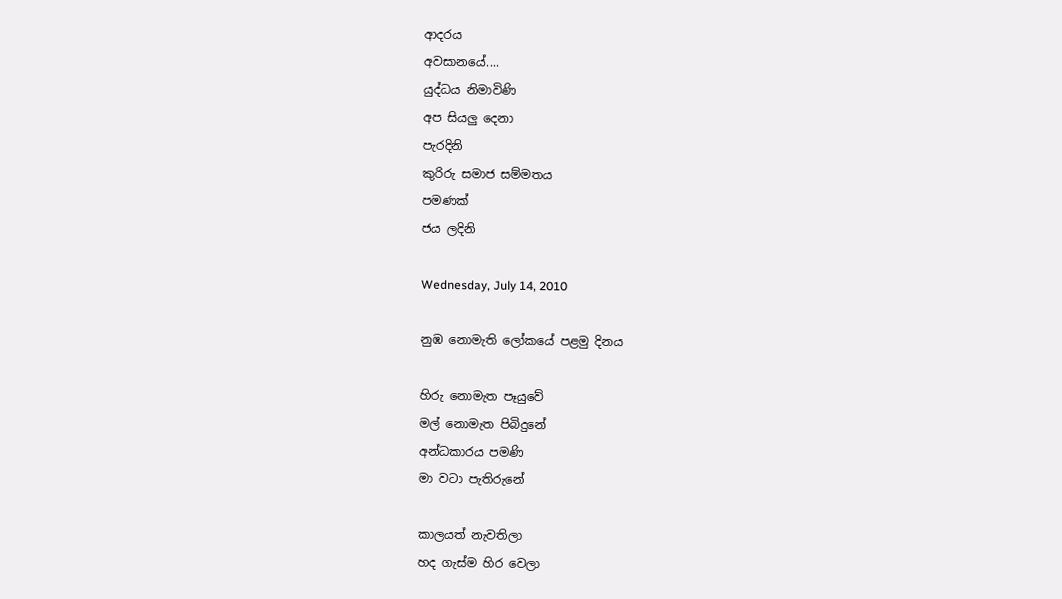ආදරය
අවසානයේ....
යුද්ධය නිමාවිණි
අප සියලු දෙනා
පැරදිනි
කුරිරු සමාජ සම්මතය
පමණක්
ජය ලදිනි

Wednesday, July 14, 2010

නුඹ නොමැති ලෝකයේ පළමු දිනය

හිරු නොමැත පෑයුවේ
මල් නොමැත පිබිදුනේ
අන්ධකාරය පමණි
මා වටා පැතිරුනේ

කාලයත් නැවතිලා
හද ගැස්ම හිර වෙලා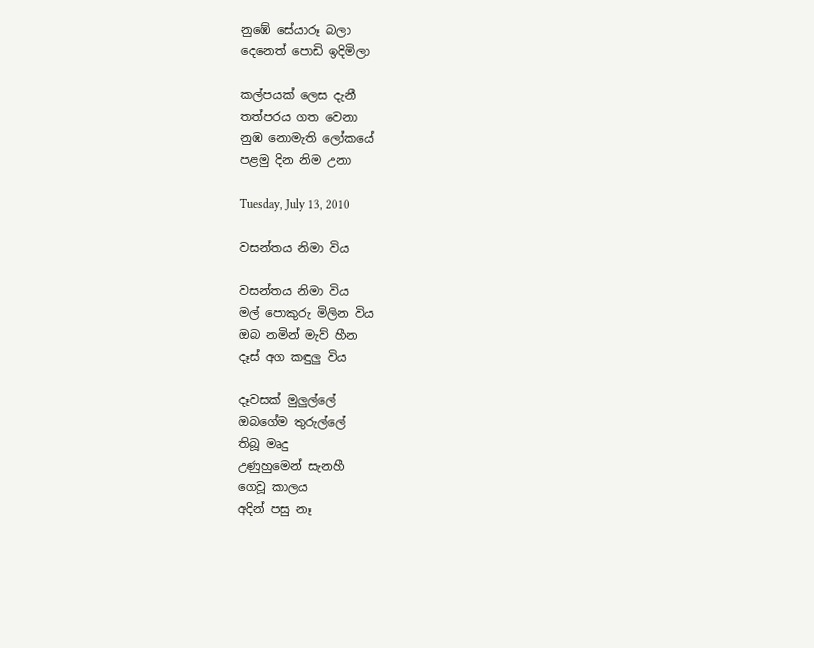නුඹේ සේයාරූ බලා
දෙනෙත් පොඩි ඉදිමිලා

කල්පයක් ලෙස දැනී
තත්පරය ගත වෙනා
නුඹ නොමැති ලෝකයේ
පළමු දින නිම උනා

Tuesday, July 13, 2010

වසන්තය නිමා විය

වසන්තය නිමා විය
මල් පොකුරු මිලින විය
ඔබ නමින් මැව් හීන
දෑස් අග කඳුලු විය

දෑවසක් මුලුල්ලේ
ඔබගේම තුරුල්ලේ
තිබූ මෘදු
උණුහුමෙන් සැනහී
ගෙවූ කාලය
අදින් පසු නෑ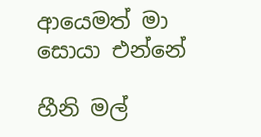ආයෙමත් මා
සොයා එන්නේ

හීනි මල්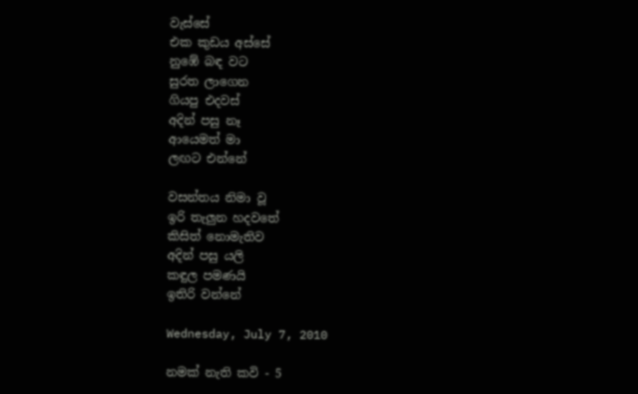වැස්සේ
එක කුඩය අස්සේ
නුඹේ බඳ වට
සුරත ලාගෙන
ගියපු එදවස්
අදින් පසු නෑ
ආයෙමත් මා
ලඟට එන්නේ

වසන්තය නිමා වූ
ඉරි තැලුන හදවතේ
කිසිත් නොමැතිව
අදින් පසු යලි
කඳුල පමණයි
ඉතිරි වන්නේ

Wednesday, July 7, 2010

නමක් නැති කවි - 5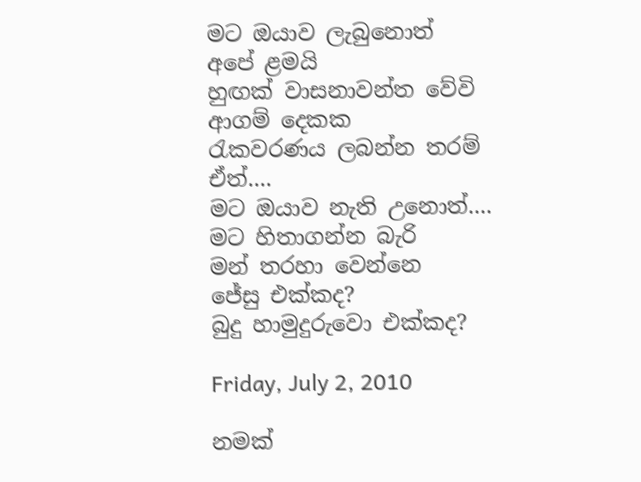මට ඔයාව ලැබුනොත්
අපේ ළමයි
හුඟක් වාසනාවන්ත වේවි
ආගම් දෙකක
රැකවරණය ලබන්න තරම්
ඒත්....
මට ඔයාව නැති උනොත්....
මට හිතාගන්න බැරි
මන් තරහා වෙන්නෙ
ජේසු එක්කද?
බුදු හාමුදුරුවො එක්කද?

Friday, July 2, 2010

නමක්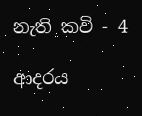නැති කවි - 4

ආදරය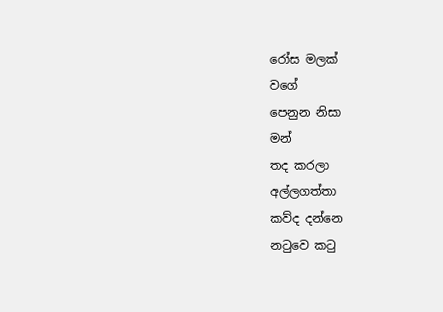රෝස මලක්
වගේ
පෙනුන නිසා
මන්
තද කරලා
අල්ලගත්තා
කව්ද දන්නෙ
නටුවෙ කටු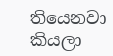තියෙනවා කියලා